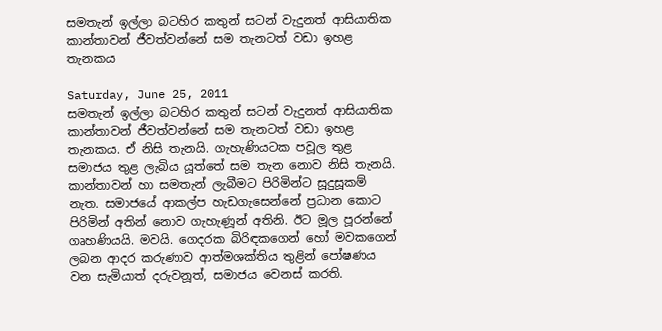සමතැන් ඉල්ලා බටහිර කතුන් සටන් වැදුනත් ආසියාතික කාන්තාවන් ජීවත්වන්නේ සම තැනටත් වඩා ඉහළ තැනකය

Saturday, June 25, 2011
සමතැන් ඉල්ලා බටහිර කතුන් සටන් වැදුනත් ආසියාතික කාන්තාවන් ජීවත්වන්නේ සම තැනටත් වඩා ඉහළ තැනකය. ඒ නිසි තැනයි. ගැහැණියටක පවූල තුළ සමාජය තුළ ලැබිය යූත්තේ සම තැන නොව නිසි තැනයි. කාන්තාවන් හා සමතැන් ලැබීමට පිරිමින්ට සූදුසූකම් නැත. සමාජයේ ආකල්ප හැඩගැසෙන්නේ ප්‍රධාන කොට පිරිමින් අතින් නොව ගැහැණූන් අතිනි. ඊට මූල පූරන්නේ ගෘහණියයි. මවයි. ගෙදරක බිරිඳකගෙන් හෝ මවකගෙන් ලබන ආදර කරුණාව ආත්මශක්තිය තුළින් පෝෂණය වන සැමියාත් දරුවනූත්, සමාජය වෙනස් කරති.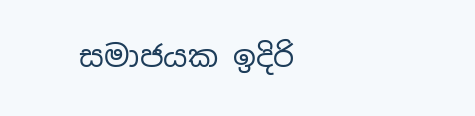සමාජයක ඉදිරි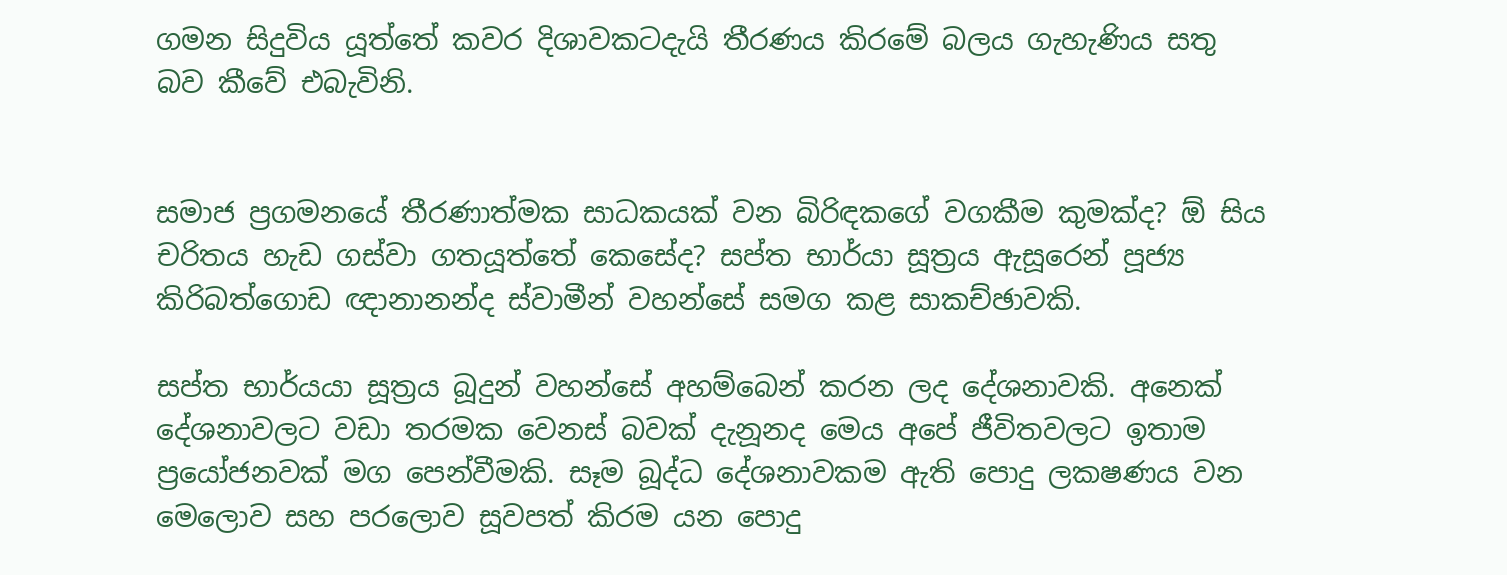ගමන සිදුවිය යූත්තේ කවර දිශාවකටදැයි තීරණය කිරමේ බලය ගැහැණිය සතු බව කීවේ එබැවිනි.


සමාජ ප්‍රගමනයේ තීරණාත්මක සාධකයක් වන බිරිඳකගේ වගකීම කුමක්ද? ඕ සිය චරිතය හැඩ ගස්වා ගතයූත්තේ කෙසේද? සප්ත භාර්යා සූත්‍රය ඇසූරෙන් පූජ්‍ය කිරිබත්ගොඩ ඥානානන්ද ස්වාමීන් වහන්සේ සමග කළ සාකච්ඡාවකි.

සප්ත භාර්යයා සූත්‍රය බූදුන් වහන්සේ අහම්බෙන් කරන ලද දේශනාවකි. අනෙක් දේශනාවලට වඩා තරමක වෙනස් බවක් දැනූනද මෙය අපේ ජීවිතවලට ඉතාම ප්‍රයෝජනවක් මග පෙන්වීමකි. සෑම බූද්ධ දේශනාවකම ඇති පොදු ලකෂණය වන මෙලොව සහ පරලොව සූවපත් කිරම යන පොදු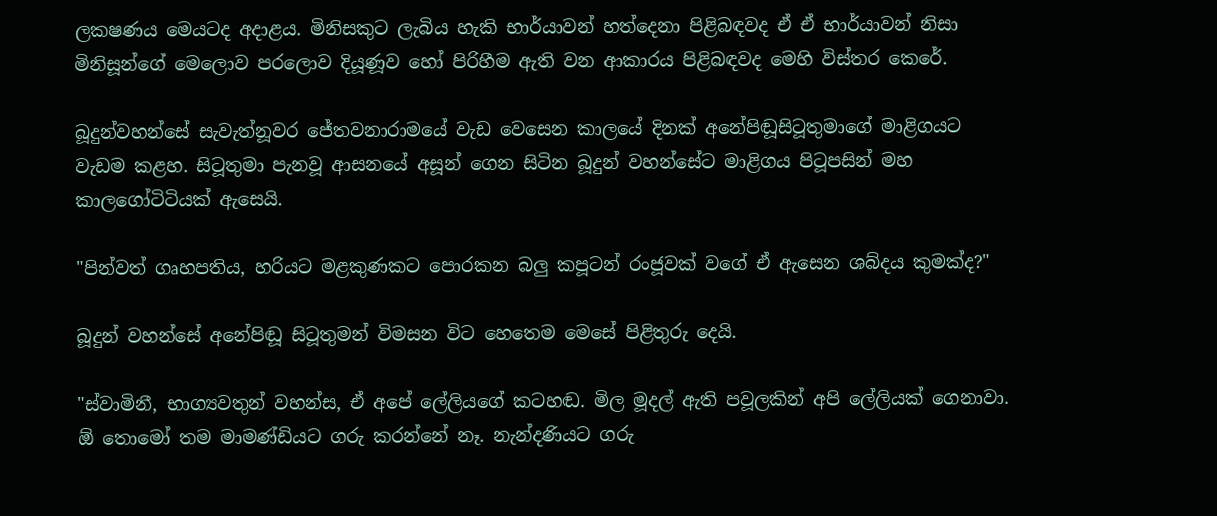ලකෂණය මෙයටද අදාළය. මිනිසකුට ලැබිය හැකි භාර්යාවන් හත්දෙනා පිළිබඳවද ඒ ඒ භාර්යාවන් නිසා මිනිසූන්ගේ මෙලොව පරලොව දියූණූව හෝ පිරිහීම ඇති වන ආකාරය පිළිබඳවද මෙහි විස්තර කෙරේ.

බූදුන්වහන්සේ සැවැත්නූවර ජේතවනාරාමයේ වැඩ වෙසෙන කාලයේ දිනක් අනේපිඬූසිටූතුමාගේ මාළිගයට වැඩම කළහ. සිටූතුමා පැනවූ ආසනයේ අසූන් ගෙන සිටින බූදුන් වහන්සේට මාළිගය පිටූපසින් මහ කාලගෝටිටියක් ඇසෙයි.

"පින්වත් ගෘහපතිය, හරියට මළකුණකට පොරකන බලු කපූටන් රංජූවක් වගේ ඒ ඇසෙන ශබ්දය කුමක්ද?"

බූදුන් වහන්සේ අනේපිඬූ සිටූතුමන් විමසන විට හෙතෙම මෙසේ පිළිතුරු දෙයි.

"ස්වාමිනී, භාග්‍යවතුන් වහන්ස, ඒ අපේ ලේලියගේ කටහඬ. මිල මූදල් ඇති පවූලකින් අපි ලේලියක් ගෙනාවා. ඕ තොමෝ තම මාමණ්ඩියට ගරු කරන්නේ නෑ. නැන්දණියට ගරු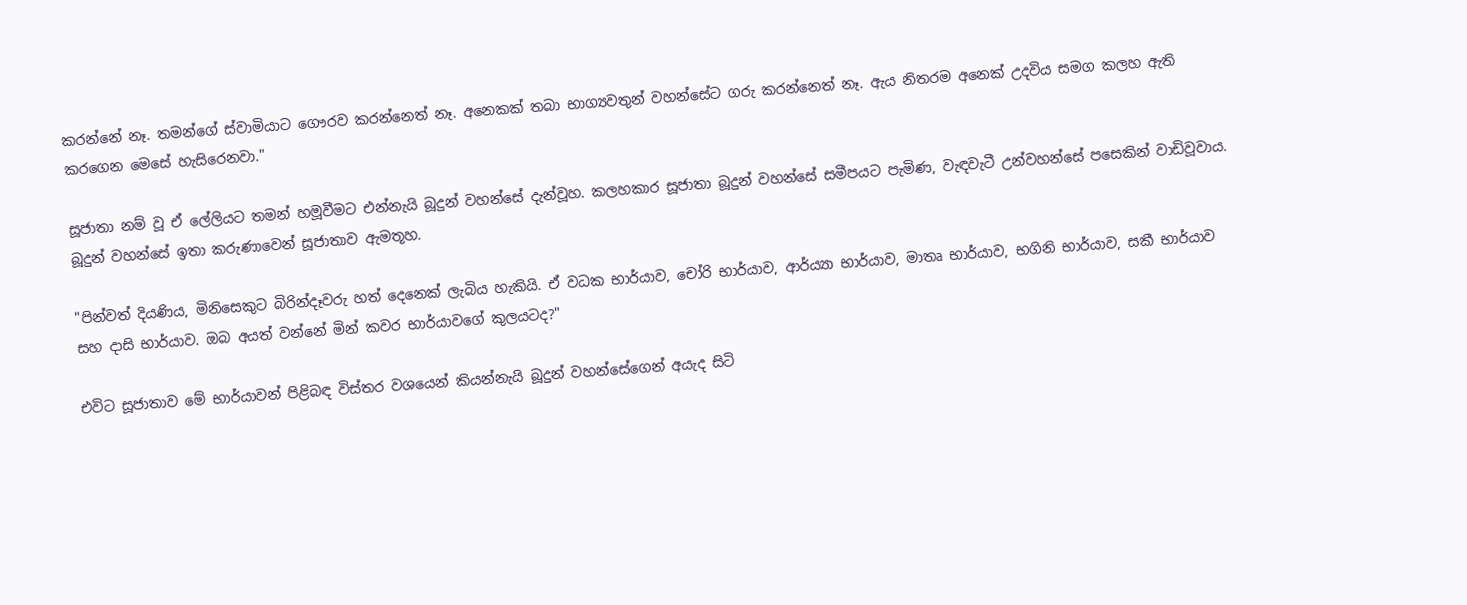කරන්නේ නෑ. තමන්ගේ ස්වාමියාට ගෞරව කරන්නෙත් නෑ. අනෙකක් තබා භාග්‍යවතුන් වහන්සේට ගරු කරන්නෙත් නෑ. ඇය නිතරම අනෙක් උදවිය සමග කලහ ඇති කරගෙන මෙසේ හැසිරෙනවා."

සූජාතා නම් වූ ඒ ලේලියට තමන් හමූවීමට එන්නැයි බූදුන් වහන්සේ දැන්වූහ. කලහකාර සූජාතා බූදුන් වහන්සේ සමීපයට පැමිණ, වැඳවැටී උන්වහන්සේ පසෙකින් වාඩිවූවාය. බූදුන් වහන්සේ ඉතා කරුණාවෙන් සූජාතාව ඇමතූහ.

"පින්වත් දියණිය, මිනිසෙකුට බිරින්දෑවරු හත් දෙනෙක් ලැබිය හැකියි. ඒ වධක භාර්යාව, චෝරි භාර්යාව, ආර්ය්‍යා භාර්යාව, මාතෘ භාර්යාව, භගිනි භාර්යාව, සකී භාර්යාව සහ දාසි භාර්යාව. ඔබ අයත් වන්නේ මින් කවර භාර්යාවගේ කුලයටද?"

එවිට සූජාතාව මේ භාර්යාවන් පිළිබඳ විස්තර වශයෙන් කියන්නැයි බූදුන් වහන්සේගෙන් අයැද සිටි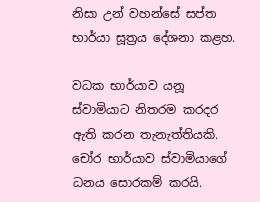නිසා උන් වහන්සේ සප්ත භාර්යා සූත්‍රය දේශනා කළහ.

වධක භාර්යාව යනූ ස්වාමියාට නිතරම කරදර ඇති කරන තැනැත්තියකි. චෝර භාර්යාව ස්වාමියාගේ ධනය සොරකම් කරයි.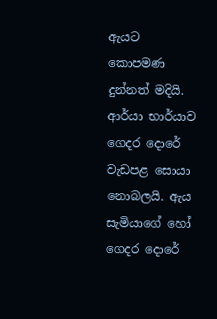ඇයට කොපමණ දුන්නත් මදියි. ආර්යා භාර්යාව ගෙදර දොරේ වැඩපළ සොයා නොබලයි. ඇය සැමියාගේ හෝ ගෙදර දොරේ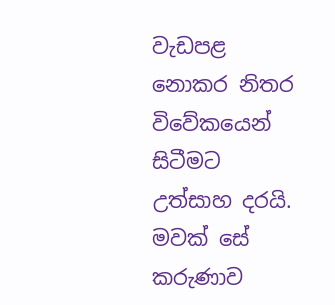වැඩපළ නොකර නිතර විවේකයෙන් සිටීමට උත්සාහ දරයි. මවක් සේ කරුණාව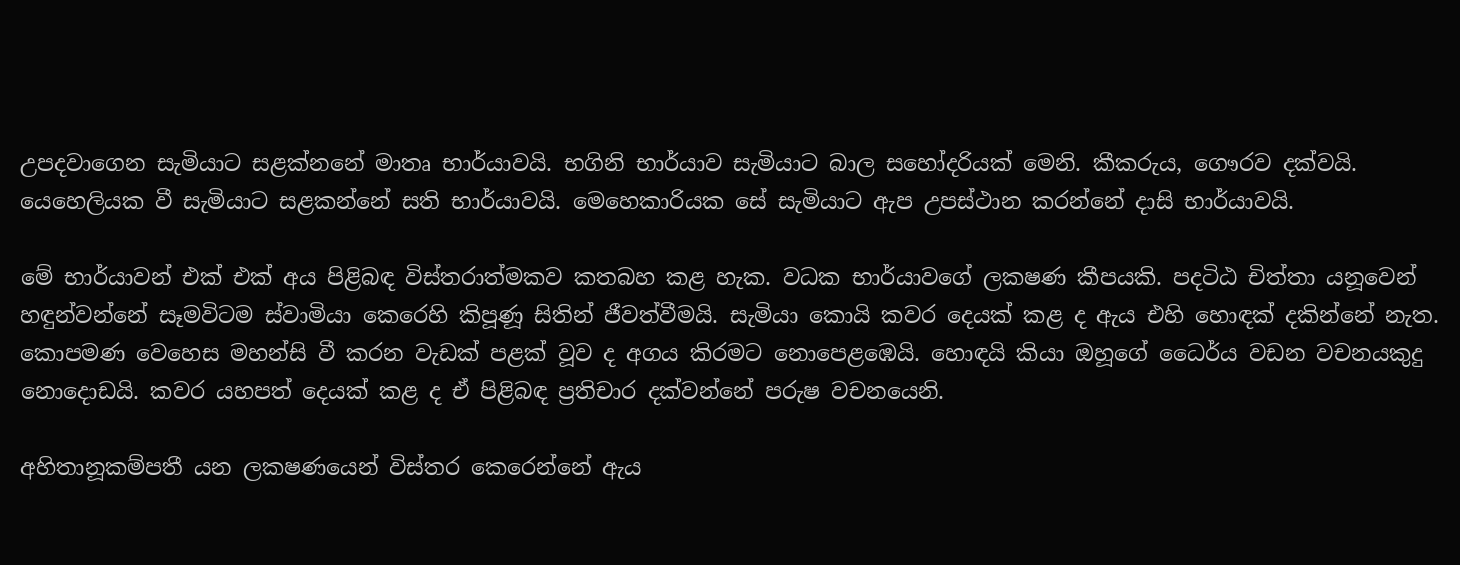උපදවාගෙන සැමියාට සළක්නනේ මාතෘ භාර්යාවයි. භගිනි භාර්යාව සැමියාට බාල සහෝදරියක් මෙනි. කීකරුය, ගෞරව දක්වයි. යෙහෙලියක වී සැමියාට සළකන්නේ සති භාර්යාවයි. මෙහෙකාරියක සේ සැමියාට ඇප උපස්ථාන කරන්නේ දාසි භාර්යාවයි.

මේ භාර්යාවන් එක් එක් අය පිළිබඳ විස්තරාත්මකව කතබහ කළ හැක. වධක භාර්යාවගේ ලකෂණ කීපයකි. පදටිඨ චිත්තා යනූවෙන් හඳුන්වන්නේ සෑමවිටම ස්වාමියා කෙරෙහි කිපූණූ සිතින් ජීවත්වීමයි. සැමියා කොයි කවර දෙයක් කළ ද ඇය එහි හොඳක් දකින්නේ නැත. කොපමණ වෙහෙස මහන්සි වී කරන වැඩක් පළක් වූව ද අගය කිරමට නොපෙළඹෙයි. හොඳයි කියා ඔහූගේ ධෛර්ය වඩන වචනයකුදු නොදොඩයි. කවර යහපත් දෙයක් කළ ද ඒ පිළිබඳ ප්‍රතිචාර දක්වන්නේ පරුෂ වචනයෙනි.

අහිතානූකම්පතී යන ලකෂණයෙන් විස්තර කෙරෙන්නේ ඇය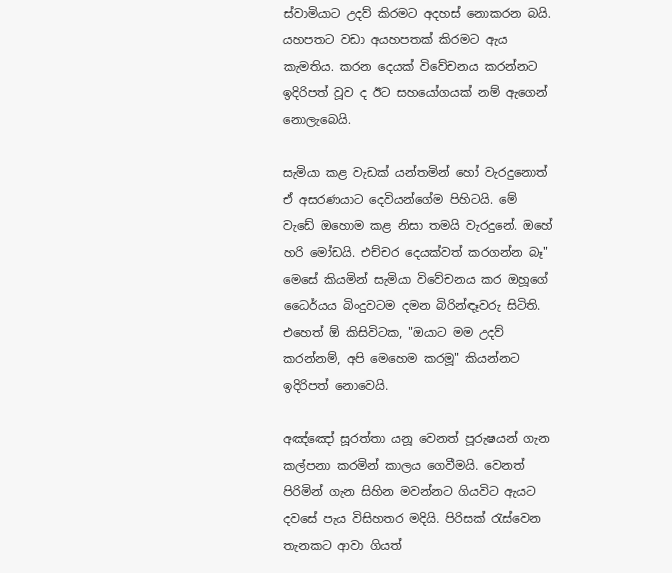ස්වාමියාට උදව් කිරමට අදහස් නොකරන බයි. යහපතට වඩා අයහපතක් කිරමට ඇය කැමතිය. කරන දෙයක් විවේචනය කරන්නට ඉදිරිපත් වූව ද ඊට සහයෝගයක් නම් ඇගෙන් නොලැබෙයි.

සැමියා කළ වැඩක් යන්තමින් හෝ වැරදුනොත් ඒ අසරණයාට දෙවියන්ගේම පිහිටයි. මේ වැඩේ ඔහොම කළ නිසා තමයි වැරදුනේ. ඔහේ හරි මෝඩයි. එච්චර දෙයක්වත් කරගන්න බෑ" මෙසේ කියමින් සැමියා විවේචනය කර ඔහූගේ ධෛර්යය බිංදුවටම දමන බිරින්ඳෑවරු සිටිති. එහෙත් ඕ කිසිවිටක, "ඔයාට මම උදව් කරන්නම්, අපි මෙහෙම කරමූ" කියන්නට ඉදිරිපත් නොවෙයි.

අඤ්ඤෝ සූරත්තා යනූ වෙනත් පූරුෂයන් ගැන කල්පනා කරමින් කාලය ගෙවීමයි. වෙනත් පිරිමින් ගැන සිහින මවන්නට ගියවිට ඇයට දවසේ පැය විසිහතර මදියි. පිරිසක් රැස්වෙන තැනකට ආවා ගියත්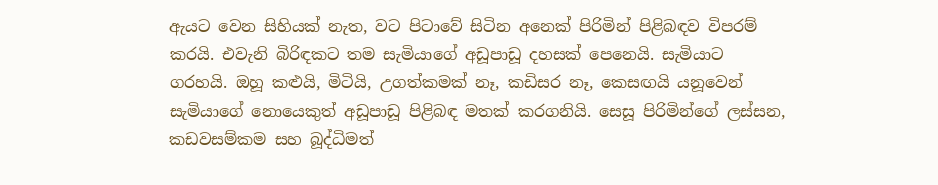ඇයට වෙන සිහියක් නැත, වට පිටාවේ සිටින අනෙක් පිරිමින් පිළිබඳව විපරම් කරයි. එවැනි බිරිඳකට තම සැමියාගේ අඩූපාඩූ දහසක් පෙනෙයි. සැමියාට ගරහයි. ඔහූ කළුයි, මිටියි, උගත්කමක් නෑ, කඩිසර නෑ, කෙසඟයි යනූවෙන් සැමියාගේ නොයෙකුත් අඩූපාඩූ පිළිබඳ මතක් කරගනියි. සෙසූ පිරිමින්ගේ ලස්සන, කඩවසම්කම සහ බූද්ධිමත්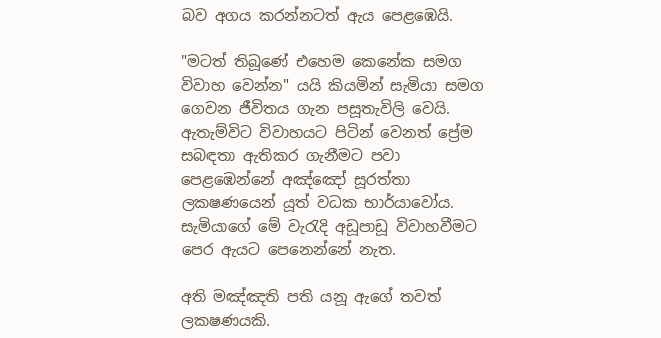බව අගය කරන්නටත් ඇය පෙළඹෙයි.

"මටත් තිබූණේ එහෙම කෙනේක සමග විවාහ වෙන්න" යයි කියමින් සැමියා සමග ගෙවන ජීවිතය ගැන පසූතැවිලි වෙයි. ඇතැම්විට විවාහයට පිටින් වෙනත් ප්‍රේම සබඳතා ඇතිකර ගැනීමට පවා පෙළඹෙන්නේ අඤ්ඤෝ සූරත්තා ලකෂණයෙන් යූත් වධක භාර්යාවෝය. සැමියාගේ මේ වැරැදි අඩූපාඩූ විවාහවීමට පෙර ඇයට පෙනෙන්නේ නැත.

අති මඤ්ඤති පති යනූ ඇගේ තවත් ලකෂණයකි.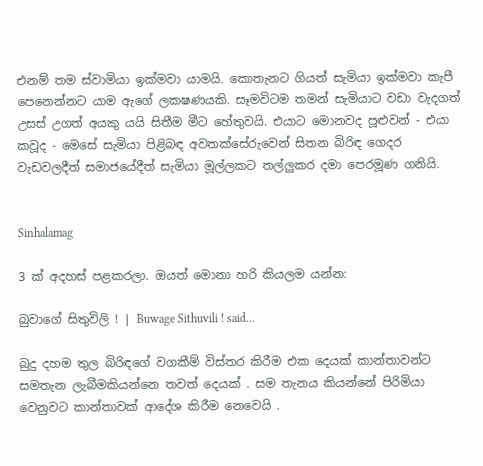එනම් තම ස්වාමියා ඉක්මවා යාමයි. කොතැනට ගියත් සැමියා ඉක්මවා කැපී පෙනෙන්නට යාම ඇගේ ලකෂණයකි. සෑමවිටම තමන් සැමියාට වඩා වැදගත් උසස් උගත් අයකු යයි සිතීම මීට හේතුවයි. එයාට මොනවද පූළුවන් - එයා කවූද - මෙසේ සැමියා පිළිබඳ අවතක්සේරුවෙන් සිතන බිරිඳ ගෙදර වැඩවලදීත් සමාජයේදීත් සැමියා මූල්ලකට තල්ලුකර දමා පෙරමූණ ගනියි.


Sinhalamag

3 ක් අදහස් පළකරලා. ඔයත් මොනා හරි කියලම යන්න:

බුවාගේ සිතුවිලි ! | Buwage Sithuvili ! said...

බුදු දහම තුල බිරිඳගේ වගකීම් විස්තර කිරීම එක දෙයක් කාන්තාවන්ට සමතැන ලැබීමකියන්නෙ තවත් දෙයක් . සම තැනය කියන්නේ පිරිමියා වෙනුවට කාන්තාවක් ආදේශ කිරීම නෙවෙයි .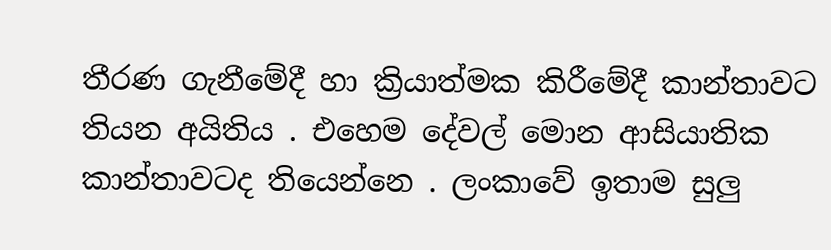තීරණ ගැනීමේදී හා ක්‍රියාත්මක කිරීමේදී කාන්තාවට තියන අයිතිය . එහෙම දේවල් මොන ආසියාතික කාන්තාවටද තියෙන්නෙ . ලංකාවේ ඉතාම සුලු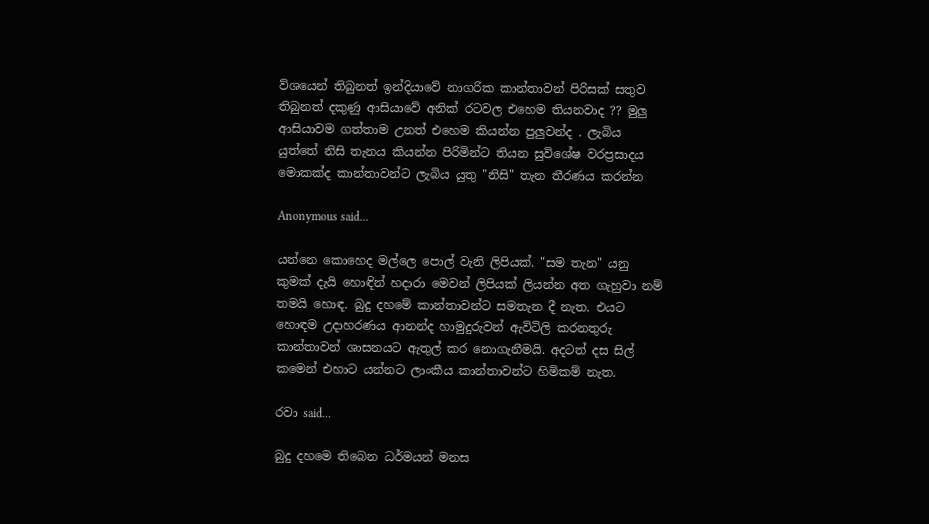ව්ශයෙන් තිබුනත් ඉන්දියාවේ නාගරික කාන්තාවන් පිරිසක් සතුව තිබුනත් දකුණු ආසියාවේ අනික් රටවල එහෙම තියනවාද ?? මුලු ආසියාවම ගත්තාම උනත් එහෙම කියන්න පුලුවන්ද . ලැබිය යුත්තේ නිසි තැනය කියන්න පිරිමින්ට තියන සුවිශේෂ වරප්‍රසාදය මොකක්ද කාන්තාවන්ට ලැබිය යුතු "නිසි" තැන තීරණය කරන්න

Anonymous said...

යන්නෙ කොහෙද මල්ලෙ පොල් වැනි ලිපියක්. "සම තැන" යනු කුමක් දැයි හොඳින් හදාරා මෙවන් ලිපියක් ලියන්න අත ගැහුවා නම් තමයි හොඳ. බුදු දහමේ කාන්තාවන්ට සමතැන දී නැත. එයට හොඳම උදාහරණය ආනන්ද හාමුදුරුවන් ඇවිටිලි කරනතුරු කාන්තාවන් ශාසනයට ඇතුල් කර නොගැනීමයි. අදටත් දස සිල් කමෙන් එහාට යන්නට ලාංකීය කාන්තාවන්ට හිමිකම් නැත.

රවා said...

බුදු දහමෙ තිබෙන ධර්මයන් මනස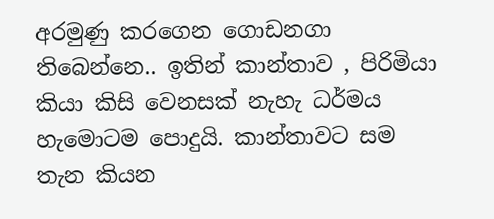අරමුණු කරගෙන ගොඩනගා තිබෙන්නෙ.. ඉතින් කාන්තාව , පිරිමියා කියා කිසි වෙනසක් නැහැ ධර්මය හැමොටම පොදුයි. කාන්තාවට සම තැන කියන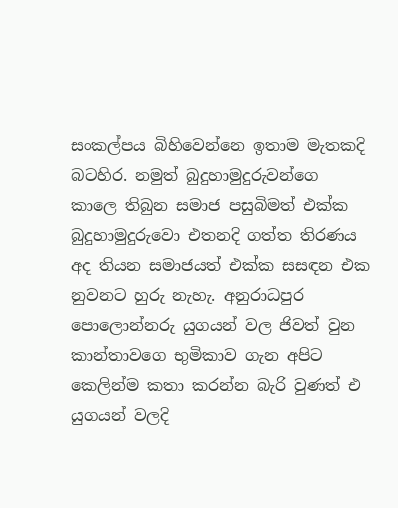සංකල්පය බිහිවෙන්නෙ ඉතාම මැතකදි බටහිර. නමුත් බුදුහාමුදුරුවන්ගෙ කාලෙ තිබුන සමාජ පසුබිමත් එක්ක බුදුහාමුදුරුවො එතනදි ගත්ත තිරණය අද තියන සමාජයත් එක්ක සසඳන එක නුවනට හුරු නැහැ. අනුරාධපුර පොලොන්නරු යුගයන් වල ජිවත් වුන කාන්තාවගෙ භුමිකාව ගැන අපිට කෙලින්ම කතා කරන්න බැරි වුණත් එ යුගයන් වලදි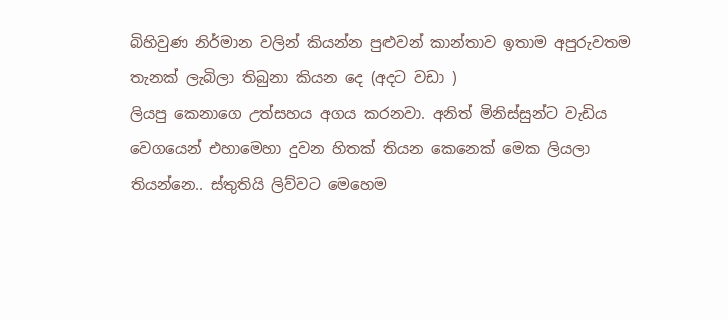බිහිවුණ නිර්මාන වලින් කියන්න පුළුවන් කාන්තාව ඉතාම අපුරුවතම තැනක් ලැබිලා තිබුනා කියන දෙ (අදට වඩා )
ලියපු කෙනාගෙ උත්සහය අගය කරනවා. අනිත් මිනිස්සුන්ට වැඩිය වෙගයෙන් එහාමෙහා දුවන හිතක් තියන කෙනෙක් මෙක ලියලා තියන්නෙ.. ස්තුතියි ලිව්වට මෙහෙම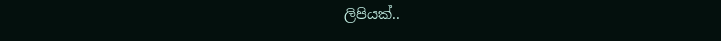ලිපියක්..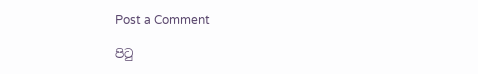Post a Comment

පි‍ටු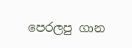පෙරලපු ගාන